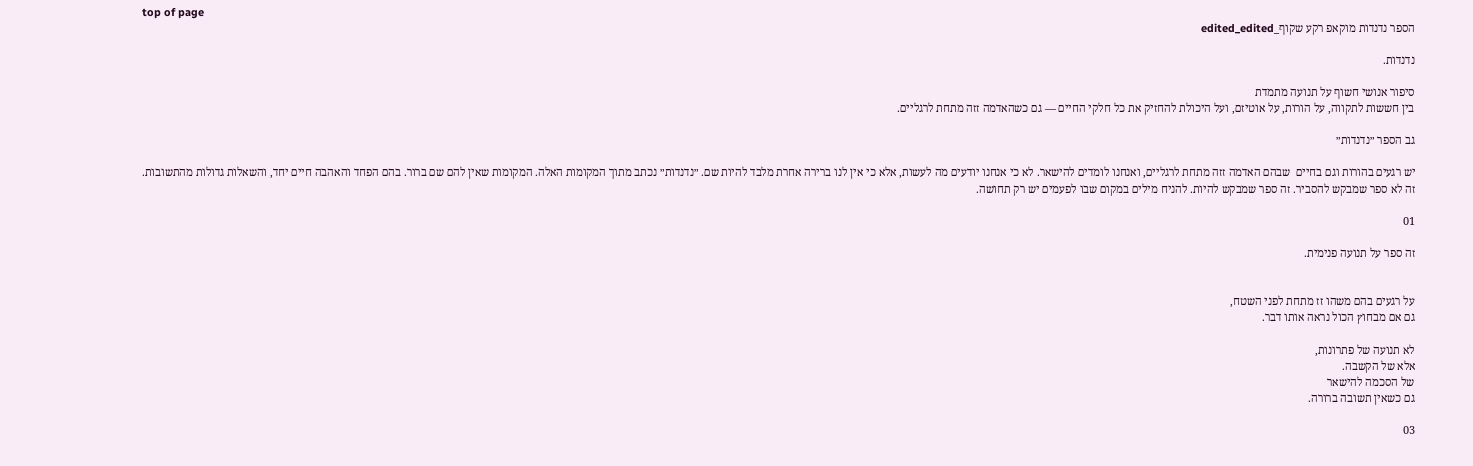top of page
הספר נדנדות מוקאפ רקע שקוף_edited_edited

נדנדות.

סיפור אנושי חשוף על תנועה מתמדת
בין חששות לתקווה, על הורות, על אוטיזם, ועל היכולת להחזיק את כל חלקי החיים — גם כשהאדמה זזה מתחת לרגליים.

גב הספר ״נדנדות״

יש רגעים בהורות וגם בחיים  שבהם האדמה זזה מתחת לרגליים, ואנחנו לומדים להישאר. לא כי אנחנו יודעים מה לעשות, אלא כי אין לנו ברירה אחרת מלבד להיות שם. ״נדנדות״ נכתב מתוך המקומות האלה. המקומות שאין להם שם ברור. בהם הפחד והאהבה חיים יחד, והשאלות גדולות מהתשובות. זה לא ספר שמבקש להסביר. זה ספר שמבקש להיות. להניח מילים במקום שבו לפעמים יש רק תחושה.

01

זה ספר על תנועה פנימית.


על רגעים בהם משהו זז מתחת לפני השטח,
גם אם מבחוץ הכול נראה אותו דבר.

לא תנועה של פתרונות,
אלא של הקשבה.
של הסכמה להישאר
גם כשאין תשובה ברורה.

03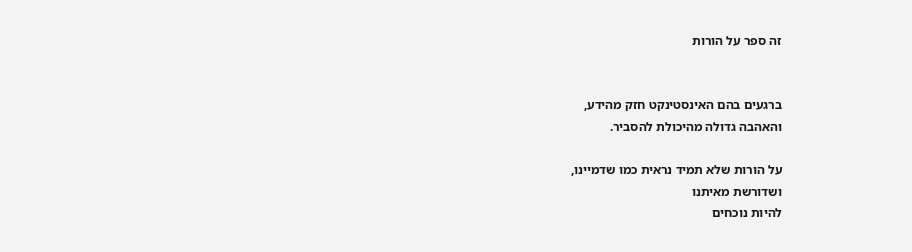זה ספר על הורות


ברגעים בהם האינסטינקט חזק מהידע,
והאהבה גדולה מהיכולת להסביר.

על הורות שלא תמיד נראית כמו שדמיינו,
ושדורשת מאיתנו
להיות נוכחים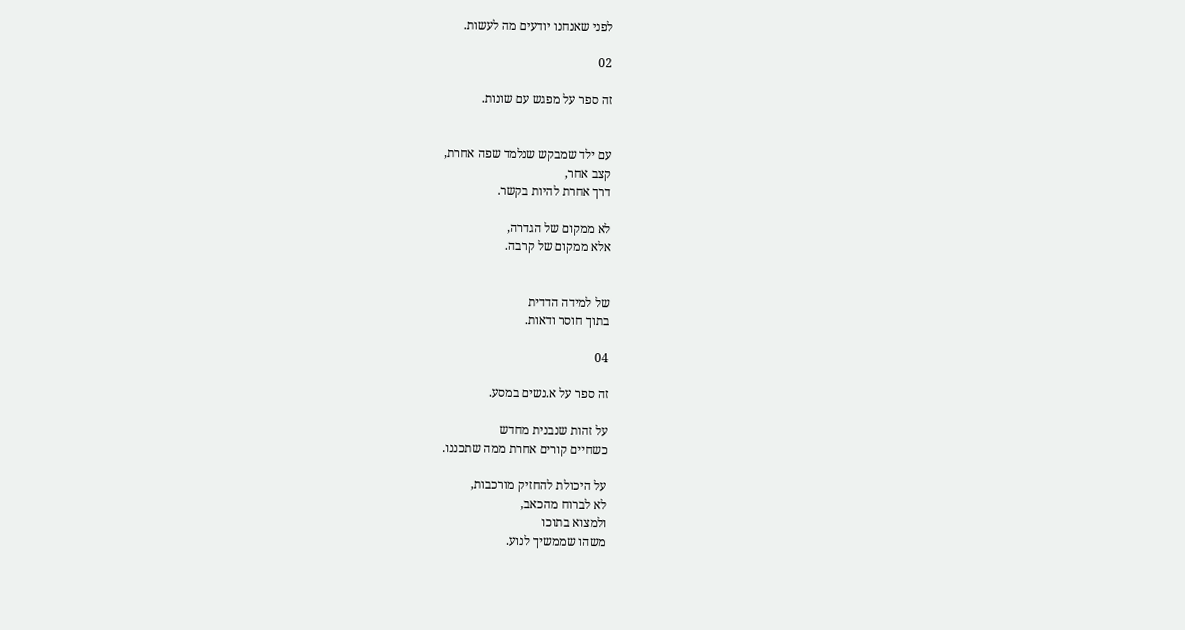לפני שאנחנו יודעים מה לעשות.

02

זה ספר על מפגש עם שונות.


עם ילד שמבקש שנלמד שפה אחרת,
קצב אחר,
דרך אחרת להיות בקשר.

לא ממקום של הגדרה,
אלא ממקום של קרבה.


של למידה הדדית
בתוך חוסר ודאות.

04

זה ספר על א.נשים במסע.

על זהות שנבנית מחדש
כשחיים קורים אחרת ממה שתכננו.

על היכולת להחזיק מורכבות,
לא לברוח מהכאב,
ולמצוא בתוכו
משהו שממשיך לנוע.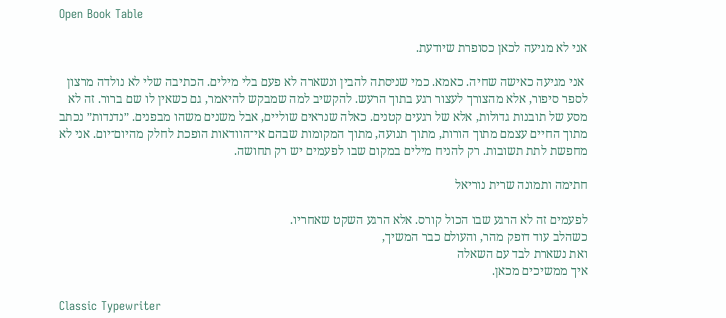Open Book Table

אני לא מגיעה לכאן כסופרת שיודעת.

 אני מגיעה כאישה שחיה. כאמא. כמי שניסתה להבין ונשארה לא פעם בלי מילים. הכתיבה שלי לא נולדה מרצון לספר סיפור, אלא מהצורך לעצור רגע בתוך הרעש. להקשיב למה שמבקש להיאמר, גם כשאין לו שם ברור. זה לא מסע של תובנות גדולות, אלא של רגעים קטנים. כאלה שנראים שוליים, אבל משנים משהו מבפנים. ״נדנדות״ נכתב מתוך החיים עצמם מתוך הורות, מתוך תנועה, מתוך המקומות שבהם אי־הוודאות הופכת לחלק מהיום־יום. אני לא מחפשת לתת תשובות. רק להניח מילים במקום שבו לפעמים יש רק תחושה.

חתימה ותמונה שרית נוריאל

לפעמים זה לא הרגע שבו הכול קורס. אלא הרגע השקט שאחריו.
כשהלב עוד דופק מהר, והעולם כבר המשיך,
ואת נשארת לבד עם השאלה
איך ממשיכים מכאן.

Classic Typewriter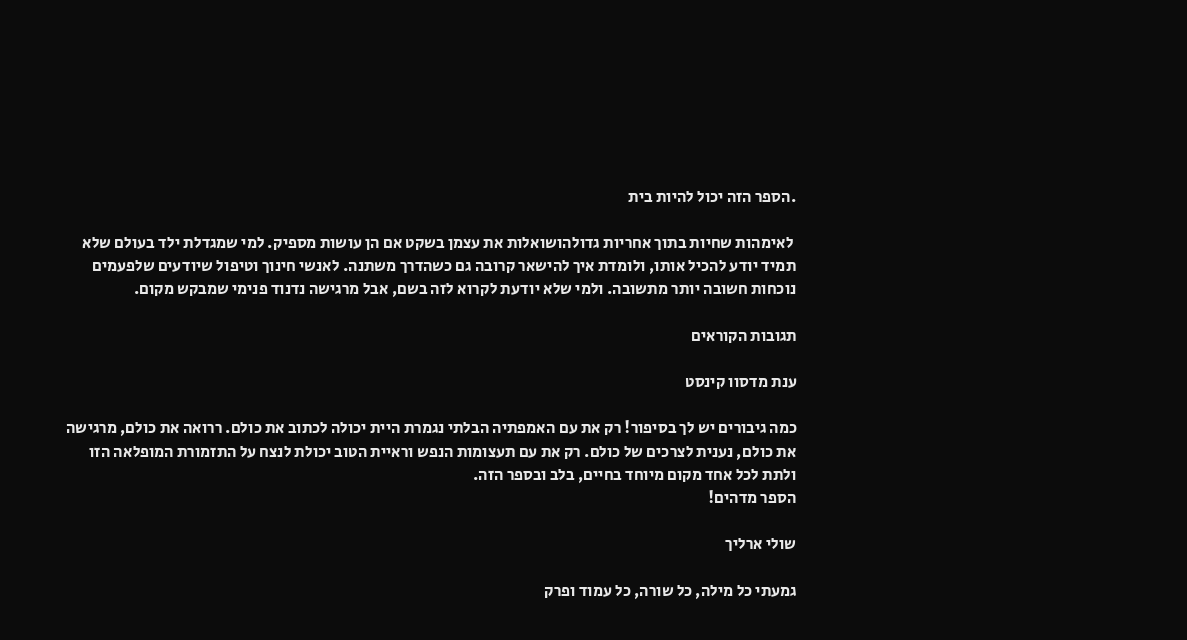.הספר הזה יכול להיות בית

 לאימהות שחיות בתוך אחריות גדולהושואלות את עצמן בשקט אם הן עושות מספיק. למי שמגדלת ילד בעולם שלא תמיד יודע להכיל אותו, ולומדת איך להישאר קרובה גם כשהדרך משתנה. לאנשי חינוך וטיפול שיודעים שלפעמים נוכחות חשובה יותר מתשובה. ולמי שלא יודעת לקרוא לזה בשם, אבל מרגישה נדנוד פנימי שמבקש מקום.

תגובות הקוראים

ענת מדסוו קינסט

כמה גיבורים יש לך בסיפור! רק את עם האמפתיה הבלתי נגמרת היית יכולה לכתוב את כולם. ררואה את כולם, מרגישה את כולם, נענית לצרכים של כולם. רק את עם תעצומות הנפש וראיית הטוב יכולת לנצח על התזמורת המופלאה הזו ולתת לכל אחד מקום מיוחד בחיים, בלב ובספר הזה.
הספר מדהים!

שולי ארליך

גמעתי כל מילה, כל שורה, כל עמוד ופרק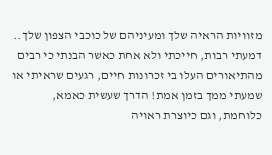מזוויות הראיה שלך ומעיניהם של כוכבי הצפון שלך.. דמעתי רבות, חייכתי ולא אחת כאשר הבנתי כי רבים מהתיאורים העלו בי זכרונות חיים, רגעים שראיתי או שמעתי ממך בזמן אמת! הדרך שעשית כאמא, כלוחמת, וגם כיוצרת ראויה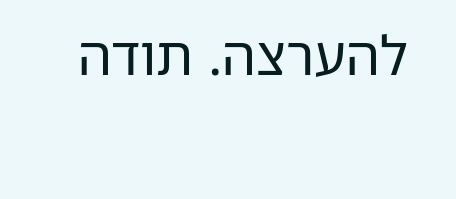להערצה. תודה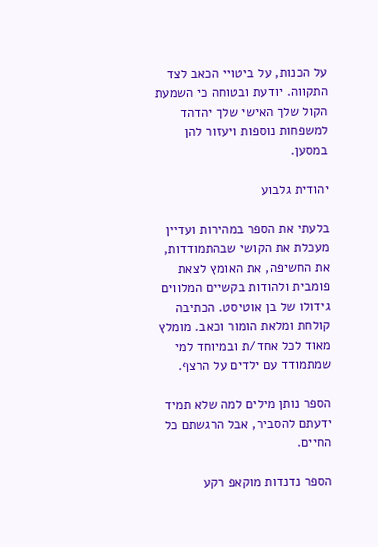על הכנות, על ביטויי הכאב לצד התקווה. יודעת ובטוחה כי השמעת הקול שלך האישי שלך יהדהד למשפחות נוספות ויעזור להן במסען.

יהודית גלבוע

בלעתי את הספר במהירות ועדיין מעכלת את הקושי שבהתמודדות, את החשיפה, את האומץ לצאת פומבית ולהודות בקשיים המלווים גידולו של בן אוטיסט. הכתיבה קולחת ומלאת הומור וכאב. מומלץ מאוד לכל אחד/ת ובמיוחד למי שמתמודד עם ילדים על הרצף.

הספר נותן מילים למה שלא תמיד ידעתם להסביר, אבל הרגשתם כל החיים.

הספר נדנדות מוקאפ רקע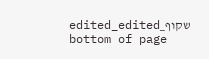שקוף_edited_edited
bottom of page